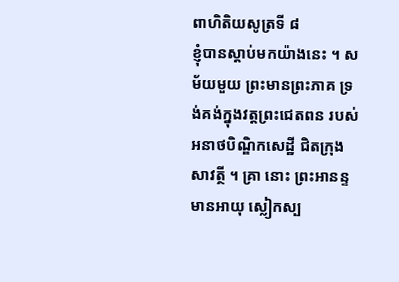ពាហិតិយសូត្រទី ៨
ខ្ញុំបានស្តាប់មកយ៉ាងនេះ ។ សម័យមួយ ព្រះមានព្រះភាគ ទ្រង់គង់ក្នុងវត្តព្រះជេតពន របស់អនាថបិណ្ឌិកសេដ្ឋី ជិតក្រុងសាវត្ថី ។ គ្រា នោះ ព្រះអានន្ទមានអាយុ ស្លៀកស្ប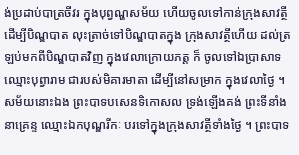ង់ប្រដាប់បាត្រចីវរ ក្នុងបុព្វណ្ហសម័យ ហើយចូលទៅកាន់ក្រុងសាវត្ថី ដើម្បីបិណ្ឌបាត លុះត្រាច់ទៅបិណ្ឌបាតក្នុង ក្រុងសាវត្ថីហើយ ដល់ត្រឡប់មកពីបិណ្ឌបាតវិញ ក្នុងវេលាក្រោយភត្ត ក៏ ចូលទៅឯប្រាសាទ ឈ្មោះបុព្វារាម ជារបស់មិគារមាតា ដើម្បីនៅសម្រាក ក្នុងវេលាថ្ងៃ ។ សម័យនោះឯង ព្រះបាទបសេនទិកោសល ទ្រង់ឡើងគង់ ព្រះទីនាំងនាគ្រេន្ទ ឈ្មោះឯកបុណ្ឌរីកៈ បរទៅក្នុងក្រុងសាវត្ថីទាំងថ្ងៃ ។ ព្រះបាទ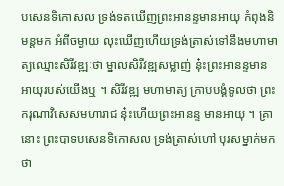បសេនទិកោសល ទ្រង់ទតឃើញព្រះអានន្ទមានអាយុ កំពុងនិមន្តមក អំពីចម្ងាយ លុះឃើញហើយទ្រង់ត្រាស់ទៅនឹងមហាមាត្យឈ្មោះសិរីវឌ្ឍៈថា ម្នាលសិរីវឌ្ឍសម្លាញ់ នុ៎ះព្រះអានន្ទមានអាយុរបស់យើងឬ ។ សិរីវឌ្ឍ មហាមាត្យ ក្រាបបង្គំទូលថា ព្រះករុណាវិសេសមហារាជ នុ៎ះហើយព្រះអានន្ទ មានអាយុ ។ គ្រានោះ ព្រះបាទបសេនទិកោសល ទ្រង់ត្រាស់ហៅ បុរសម្នាក់មកថា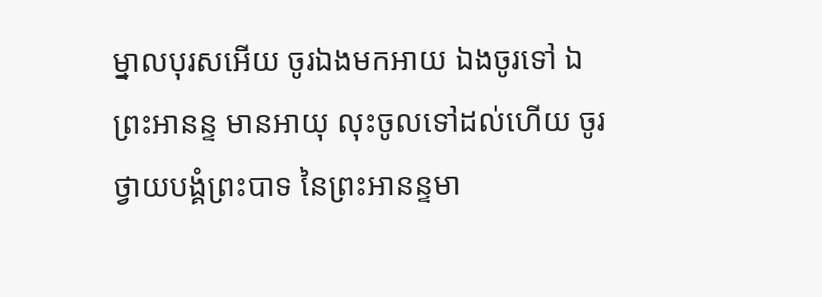ម្នាលបុរសអើយ ចូរឯងមកអាយ ឯងចូរទៅ ឯព្រះអានន្ទ មានអាយុ លុះចូលទៅដល់ហើយ ចូរថ្វាយបង្គំព្រះបាទ នៃព្រះអានន្ទមា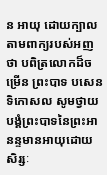ន អាយុ ដោយក្បាលតាមពាក្យរបស់អញថា បពិត្រលោកដ៏ចម្រើន ព្រះបាទ បសេនទិកោសល សូមថ្វាយបង្គំព្រះបាទនៃព្រះអានន្ទមានអាយុដោយសិរ្សៈ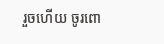រួចហើយ ចូរពោ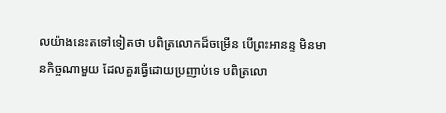លយ៉ាងនេះតទៅទៀតថា បពិត្រលោកដ៏ចម្រើន បើព្រះអានន្ទ មិនមានកិច្ចណាមួយ ដែលគួរធ្វើដោយប្រញាប់ទេ បពិត្រលោ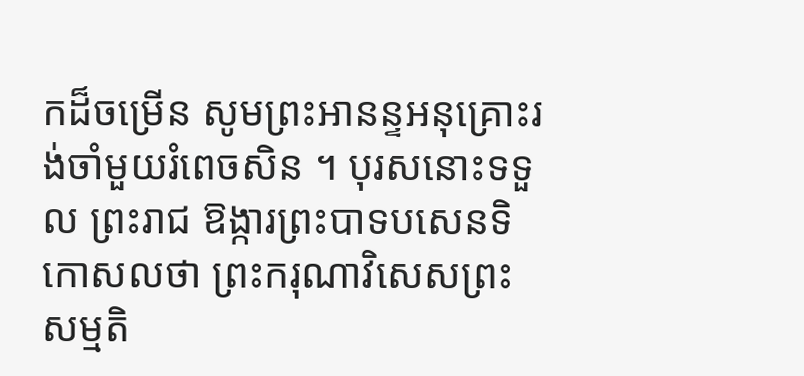កដ៏ចម្រើន សូមព្រះអានន្ទអនុគ្រោះរង់ចាំមួយរំពេចសិន ។ បុរសនោះទទួល ព្រះរាជ ឱង្ការព្រះបាទបសេនទិកោសលថា ព្រះករុណាវិសេសព្រះសម្មតិ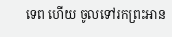ទេព ហើយ ចូលទៅរកព្រះអាន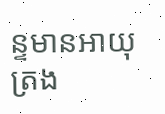ន្ទមានអាយុ ត្រង